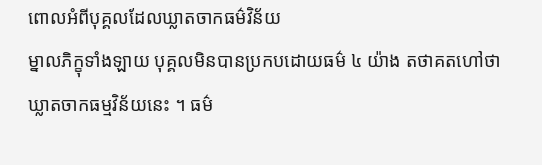ពោលអំពីបុគ្គលដែលឃ្លាតចាកធម៌វិន័យ
ម្នាលភិក្ខុទាំងឡាយ បុគ្គលមិនបានប្រកបដោយធម៌ ៤ យ៉ាង តថាគតហៅថា ឃ្លាតចាកធម្មវិន័យនេះ ។ ធម៌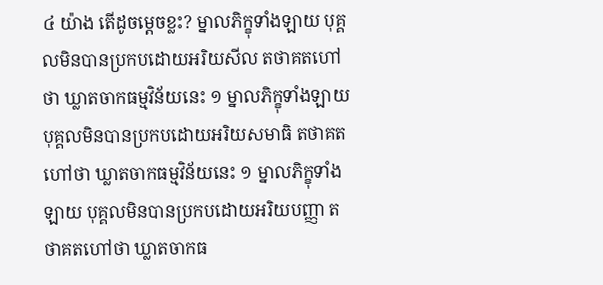៤ យ៉ាង តើដូចម្ដេចខ្លះ? ម្នាលភិក្ខុទាំងឡាយ បុគ្គលមិនបានប្រកបដោយអរិយសីល តថាគតហៅថា ឃ្លាតចាកធម្មវិន័យនេះ ១ ម្នាលភិក្ខុទាំងឡាយ បុគ្គលមិនបានប្រកបដោយអរិយសមាធិ តថាគតហៅថា ឃ្លាតចាកធម្មវិន័យនេះ ១ ម្នាលភិក្ខុទាំងឡាយ បុគ្គលមិនបានប្រកបដោយអរិយបញ្ញា តថាគតហៅថា ឃ្លាតចាកធ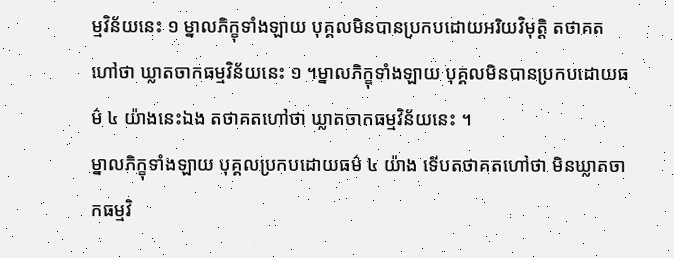ម្មវិន័យនេះ ១ ម្នាលភិក្ខុទាំងឡាយ បុគ្គលមិនបានប្រកបដោយអរិយវិមុត្តិ តថាគតហៅថា ឃ្លាតចាកធម្មវិន័យនេះ ១ ។ម្នាលភិក្ខុទាំងឡាយ បុគ្គលមិនបានប្រកបដោយធម៌ ៤ យ៉ាងនេះឯង តថាគតហៅថា ឃ្លាតចាកធម្មវិន័យនេះ ។
ម្នាលភិក្ខុទាំងឡាយ បុគ្គលប្រកបដោយធម៌ ៤ យ៉ាង ទើបតថាគតហៅថា មិនឃ្លាតចាកធម្មវិ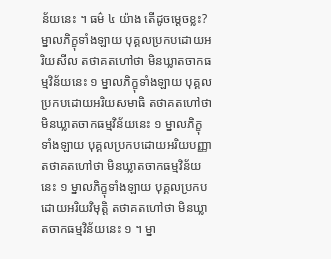ន័យនេះ ។ ធម៌ ៤ យ៉ាង តើដូចម្ដេចខ្លះ? ម្នាលភិក្ខុទាំងឡាយ បុគ្គលប្រកបដោយអរិយសីល តថាគតហៅថា មិនឃ្លាតចាកធម្មវិន័យនេះ ១ ម្នាលភិក្ខុទាំងឡាយ បុគ្គលប្រកបដោយអរិយសមាធិ តថាគតហៅថា មិនឃ្លាតចាកធម្មវិន័យនេះ ១ ម្នាលភិក្ខុទាំងឡាយ បុគ្គលប្រកបដោយអរិយបញ្ញា តថាគតហៅថា មិនឃ្លាតចាកធម្មវិន័យនេះ ១ ម្នាលភិក្ខុទាំងឡាយ បុគ្គលប្រកបដោយអរិយវិមុត្តិ តថាគតហៅថា មិនឃ្លាតចាកធម្មវិន័យនេះ ១ ។ ម្នា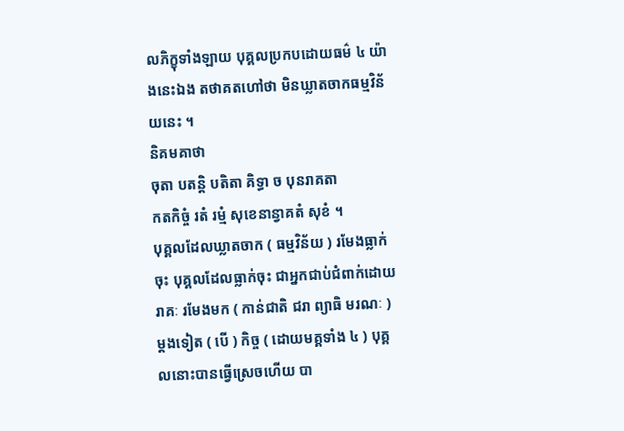លភិក្ខុទាំងឡាយ បុគ្គលប្រកបដោយធម៌ ៤ យ៉ាងនេះឯង តថាគតហៅថា មិនឃ្លាតចាកធម្មវិន័យនេះ ។
និគមគាថា
ចុតា បតន្តិ បតិតា គិទ្ធា ច បុនរាគតា
កតកិច្ចំ រតំ រម្មំ សុខេនាន្វាគតំ សុខំ ។
បុគ្គលដែលឃ្លាតចាក ( ធម្មវិន័យ ) រមែងធ្លាក់ចុះ បុគ្គលដែលធ្លាក់ចុះ ជាអ្នកជាប់ជំពាក់ដោយរាគៈ រមែងមក ( កាន់ជាតិ ជរា ព្យាធិ មរណៈ ) ម្ដងទៀត ( បើ ) កិច្ច ( ដោយមគ្គទាំង ៤ ) បុគ្គលនោះបានធ្វើស្រេចហើយ បា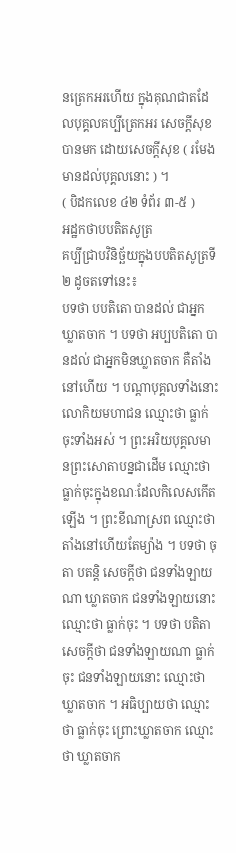នត្រេកអរហើយ ក្នុងគុណជាតដែលបុគ្គលគប្បីត្រេកអរ សេចក្ដីសុខបានមក ដោយសេចក្ដីសុខ ( រមែងមានដល់បុគ្គលនោះ ) ។
( បិដកលេខ ៤២ ទំព័រ ៣-៥ )
អដ្ឋកថាបបតិតសូត្រ
គប្បីជ្រាបវិនិច្ឆ័យក្នុងបបតិតសូត្រទី ២ ដូចតទៅនេះ៖
បទថា បបតិតោ បានដល់ ជាអ្នកឃ្លាតចាក ។ បទថា អប្បបតិតោ បានដល់ ជាអ្នកមិនឃ្លាតចាក គឺតាំងនៅហើយ ។ បណ្ដាបុគ្គលទាំងនោះ លោកិយមហាជន ឈ្មោះថា ធ្លាក់ចុះទាំងអស់ ។ ព្រះអរិយបុគ្គលមានព្រះសោតាបន្នជាដើម ឈ្មោះថា ធ្លាក់ចុះក្នុងខណៈដែលកិលេសកើតឡើង ។ ព្រះខីណាស្រព ឈ្មោះថា តាំងនៅហើយតែម្យ៉ាង ។ បទថា ចុតា បតន្តិ សេចក្ដីថា ជនទាំងឡាយណា ឃ្លាតចាក ជនទាំងឡាយនោះ ឈ្មោះថា ធ្លាក់ចុះ ។ បទថា បតិតា សេចក្ដីថា ជនទាំងឡាយណា ធ្លាក់ចុះ ជនទាំងឡាយនោះ ឈ្មោះថា ឃ្លាតចាក ។ អធិប្បាយថា ឈ្មោះថា ធ្លាក់ចុះ ព្រោះឃ្លាតចាក ឈ្មោះថា ឃ្លាតចាក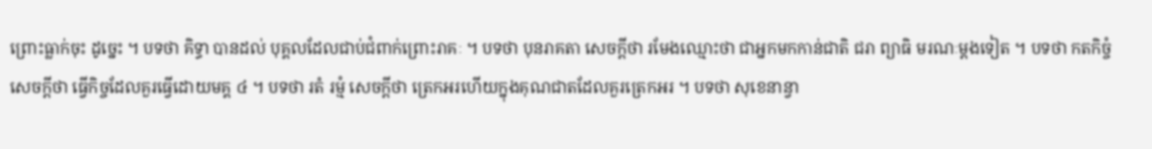ព្រោះធ្លាក់ចុះ ដូច្នេះ ។ បទថា គិទ្ធា បានដល់ បុគ្គលដែលជាប់ជំពាក់ព្រោះរាគៈ ។ បទថា បុនរាគតា សេចក្ដីថា រមែងឈ្មោះថា ជាអ្នកមកកាន់ជាតិ ជរា ព្យាធិ មរណៈម្ដងទៀត ។ បទថា កតកិច្ចំ សេចក្ដីថា ធ្វើកិច្ចដែលគួរធ្វើដោយមគ្គ ៤ ។ បទថា រតំ រម្មំ សេចក្ដីថា ត្រេកអរហើយក្នុងគុណជាតដែលគួរត្រេកអរ ។ បទថា សុខេនាន្វា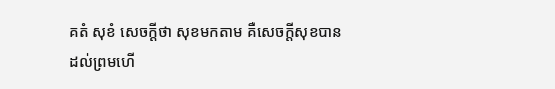គតំ សុខំ សេចក្ដីថា សុខមកតាម គឺសេចក្ដីសុខបានដល់ព្រមហើ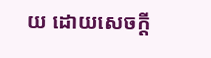យ ដោយសេចក្ដី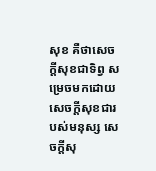សុខ គឺថាសេចក្ដីសុខជាទិព្វ សម្រេចមកដោយសេចក្ដីសុខជារបស់មនុស្ស សេចក្ដីសុ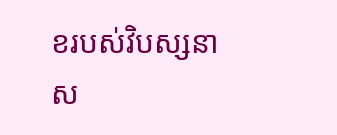ខរបស់វិបស្សនា ស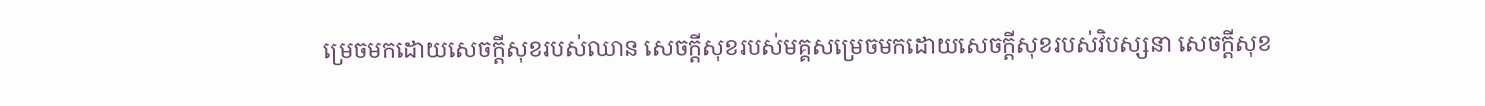ម្រេចមកដោយសេចក្ដីសុខរបស់ឈាន សេចក្ដីសុខរបស់មគ្គសម្រេចមកដោយសេចក្ដីសុខរបស់វិបស្សនា សេចក្ដីសុខ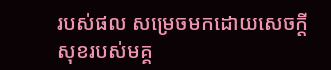របស់ផល សម្រេចមកដោយសេចក្ដីសុខរបស់មគ្គ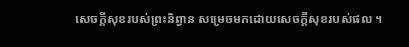សេចក្ដីសុខរបស់ព្រះនិព្វាន សម្រេចមកដោយសេចក្ដីសុខរបស់ផល ។